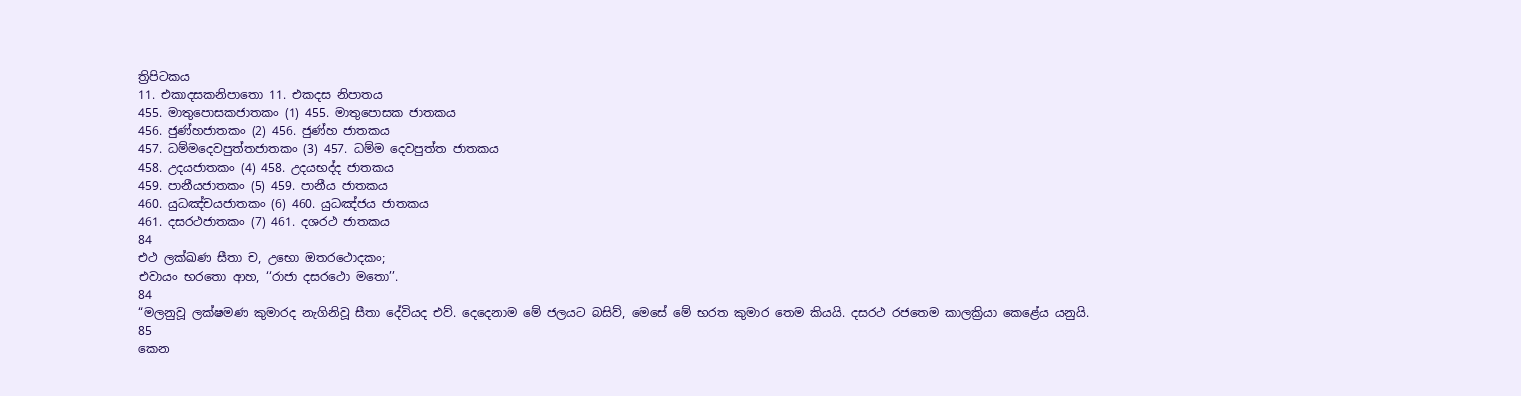ත්‍රිපිටකය
11. එකාදසකනිපාතො 11. එකදස නිපාතය
455. මාතුපොසකජාතකං (1) 455. මාතුපොසක ජාතකය
456. ජුණ්හජාතකං (2) 456. ජුණ්හ ජාතකය
457. ධම්මදෙවපුත්තජාතකං (3) 457. ධම්ම දෙවපුත්ත ජාතකය
458. උදයජාතකං (4) 458. උදයභද්ද ජාතකය
459. පානීයජාතකං (5) 459. පානීය ජාතකය
460. යුධඤ්චයජාතකං (6) 460. යුධඤ්ජය ජාතකය
461. දසරථජාතකං (7) 461. දශරථ ජාතකය
84
එථ ලක්ඛණ සීතා ච, උභො ඔතරථොදකං;
එවායං භරතො ආහ, ‘‘රාජා දසරථො මතො’’.
84
“මලනුවූ ලක්ෂමණ කුමාරද නැගිනිවූ සීතා දේවියද එව්. දෙදෙනාම මේ ජලයට බසිව්, මෙසේ මේ භරත කුමාර තෙම කියයි. දසරථ රජතෙම කාලක්‍රියා කෙළේය යනුයි.
85
කෙන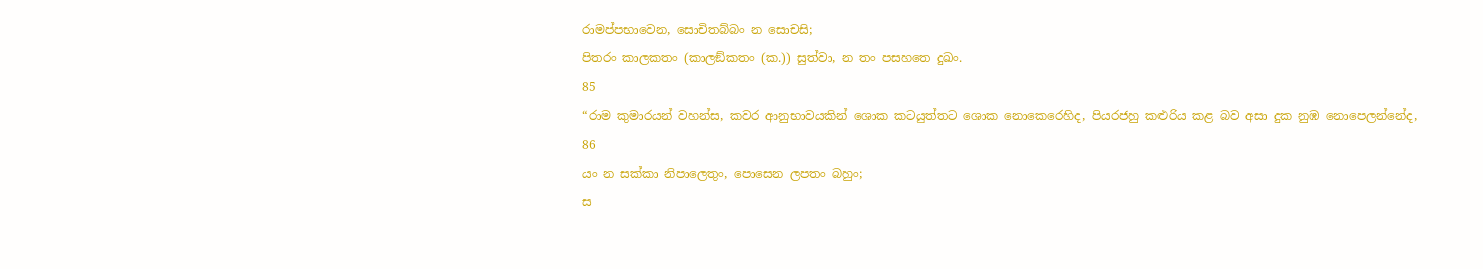රාමප්පභාවෙන, සොචිතබ්බං න සොචසි;
පිතරං කාලකතං (කාලඞ්කතං (ක.)) සුත්වා, න තං පසහතෙ දුඛං.
85
“රාම කුමාරයන් වහන්ස, කවර ආනුභාවයකින් ශොක කටයුත්තට ශොක නොකෙරෙහිද, පියරජහු කළුරිය කළ බව අසා දුක නුඹ නොපෙලන්නේද,
86
යං න සක්කා නිපාලෙතුං, පොසෙන ලපතං බහුං;
ස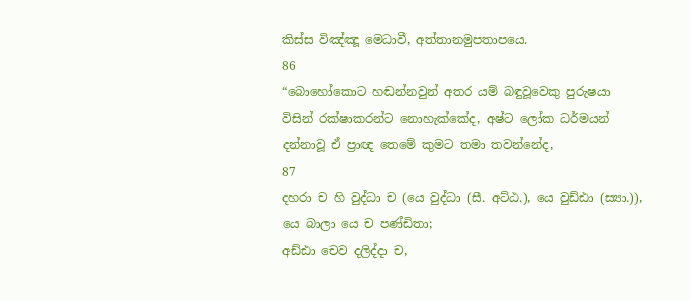කිස්ස විඤ්ඤූ මෙධාවී, අත්තානමුපතාපයෙ.
86
“බොහෝකොට හඬන්නවුන් අතර යම් බඳුවූවෙකු පුරුෂයා විසින් රක්ෂාකරන්ට නොහැක්කේද, අෂ්ට ලෝක ධර්මයන් දන්නාවූ ඒ ප්‍රාඥ තෙමේ කුමට තමා තවන්නේද,
87
දහරා ච හි වුද්ධා ච (යෙ වුද්ධා (සී. අට්ඨ.), යෙ වුඩ්ඪා (ස්‍යා.)), යෙ බාලා යෙ ච පණ්ඩිතා;
අඩ්ඪා චෙව දලිද්දා ච,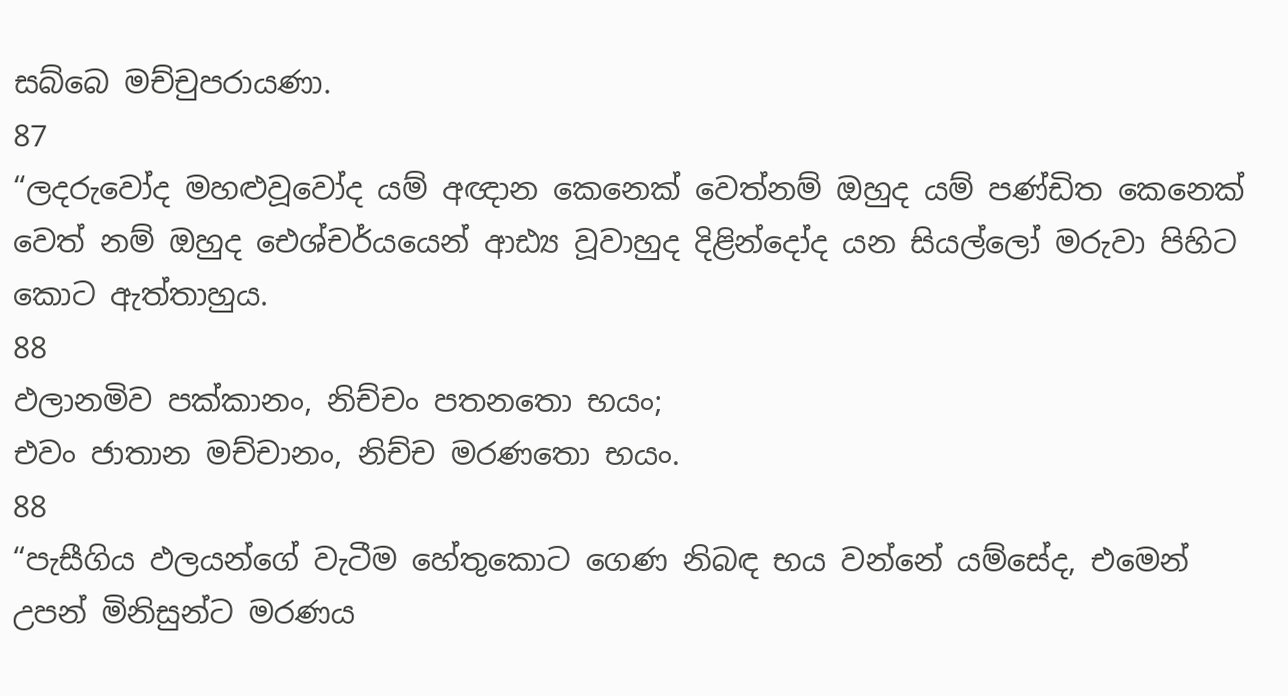සබ්බෙ මච්චුපරායණා.
87
“ලදරුවෝද මහළුවූවෝද යම් අඥාන කෙනෙක් වෙත්නම් ඔහුද යම් පණ්ඩිත කෙනෙක් වෙත් නම් ඔහුද ඓශ්චර්යයෙන් ආඪ්‍ය වූවාහුද දිළින්දෝද යන සියල්ලෝ මරුවා පිහිට කොට ඇත්තාහුය.
88
ඵලානමිව පක්කානං, නිච්චං පතනතො භයං;
එවං ජාතාන මච්චානං, නිච්ච මරණතො භයං.
88
“පැසීගිය ඵලයන්ගේ වැටීම හේතුකොට ගෙණ නිබඳ භය වන්නේ යම්සේද, එමෙන් උපන් මිනිසුන්ට මරණය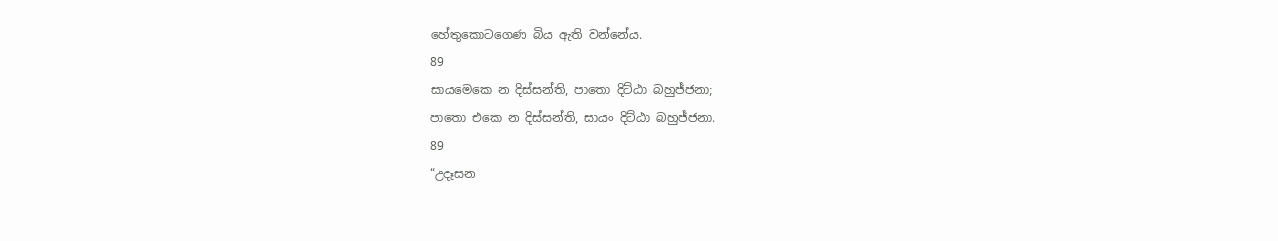හේතුකොටගෙණ බිය ඇති වන්නේය.
89
සායමෙකෙ න දිස්සන්ති, පාතො දිට්ඨා බහුජ්ජනා;
පාතො එකෙ න දිස්සන්ති, සායං දිට්ඨා බහුජ්ජනා.
89
“උදෑසන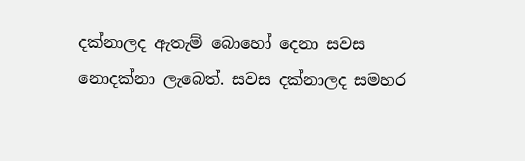දක්නාලද ඇතැම් බොහෝ දෙනා සවස නොදක්නා ලැබෙත්. සවස දක්නාලද සමහර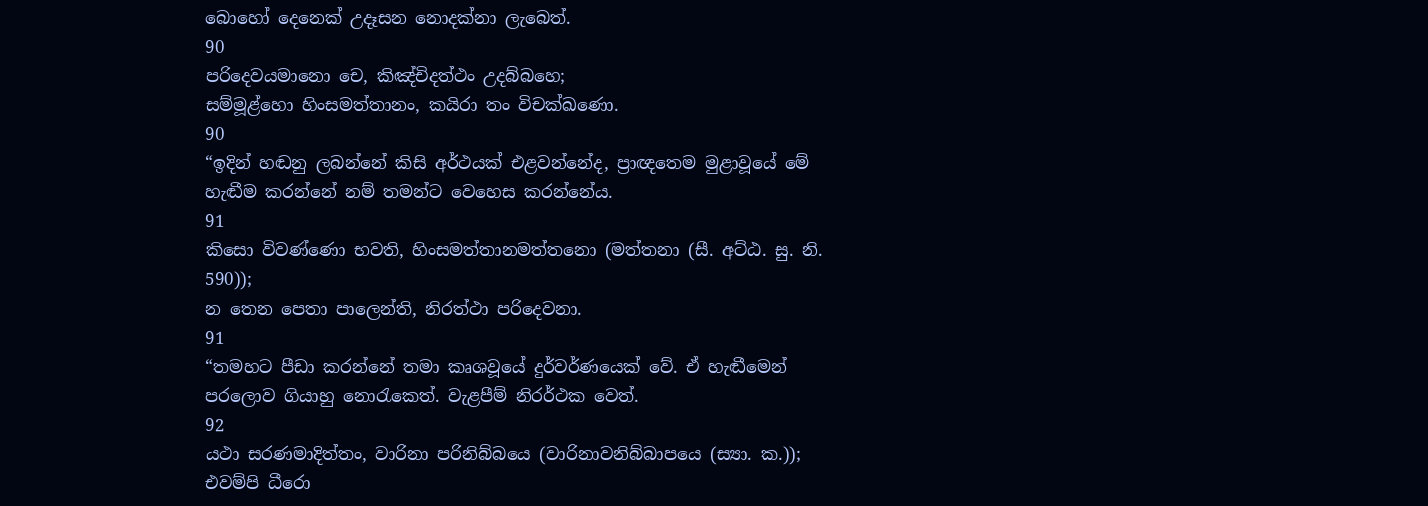බොහෝ දෙනෙක් උදෑසන නොදක්නා ලැබෙත්.
90
පරිදෙවයමානො චෙ, කිඤ්චිදත්ථං උදබ්බහෙ;
සම්මූළ්හො හිංසමත්තානං, කයිරා තං විචක්ඛණො.
90
“ඉදින් හඬනු ලබන්නේ කිසි අර්ථයක් එළවන්නේද, ප්‍රාඥතෙම මුළාවූයේ මේ හැඬීම කරන්නේ නම් තමන්ට වෙහෙස කරන්නේය.
91
කිසො විවණ්ණො භවති, හිංසමත්තානමත්තනො (මත්තනා (සී. අට්ඨ. සු. නි. 590));
න තෙන පෙතා පාලෙන්ති, නිරත්ථා පරිදෙවනා.
91
“තමහට පීඩා කරන්නේ තමා කෘශවූයේ දුර්වර්ණයෙක් වේ. ඒ හැඬීමෙන් පරලොව ගියාහු නොරැකෙත්. වැළපීම් නිරර්ථක වෙත්.
92
යථා සරණමාදිත්තං, වාරිනා පරිනිබ්බයෙ (වාරිනාවනිබ්බාපයෙ (ස්‍යා. ක.));
එවම්පි ධීරො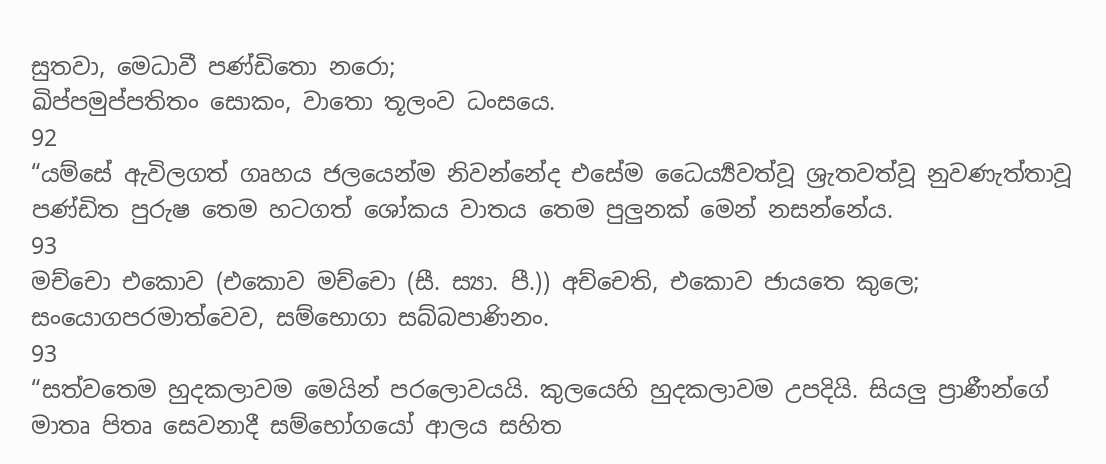සුතවා, මෙධාවී පණ්ඩිතො නරො;
ඛිප්පමුප්පතිතං සොකං, වාතො තූලංව ධංසයෙ.
92
“යම්සේ ඇවිලගත් ගෘහය ජලයෙන්ම නිවන්නේද එසේම ධෛර්‍ය්‍යවත්වූ ශ්‍රැතවත්වූ නුවණැත්තාවූ පණ්ඩිත පුරුෂ තෙම හටගත් ශෝකය වාතය තෙම පුලුනක් මෙන් නසන්නේය.
93
මච්චො එකොව (එකොව මච්චො (සී. ස්‍යා. පී.)) අච්චෙති, එකොව ජායතෙ කුලෙ;
සංයොගපරමාත්වෙව, සම්භොගා සබ්බපාණිනං.
93
“සත්වතෙම හුදකලාවම මෙයින් පරලොවයයි. කුලයෙහි හුදකලාවම උපදියි. සියලු ප්‍රාණීන්ගේ මාතෘ පිතෘ සෙවනාදී සම්භෝගයෝ ආලය සහිත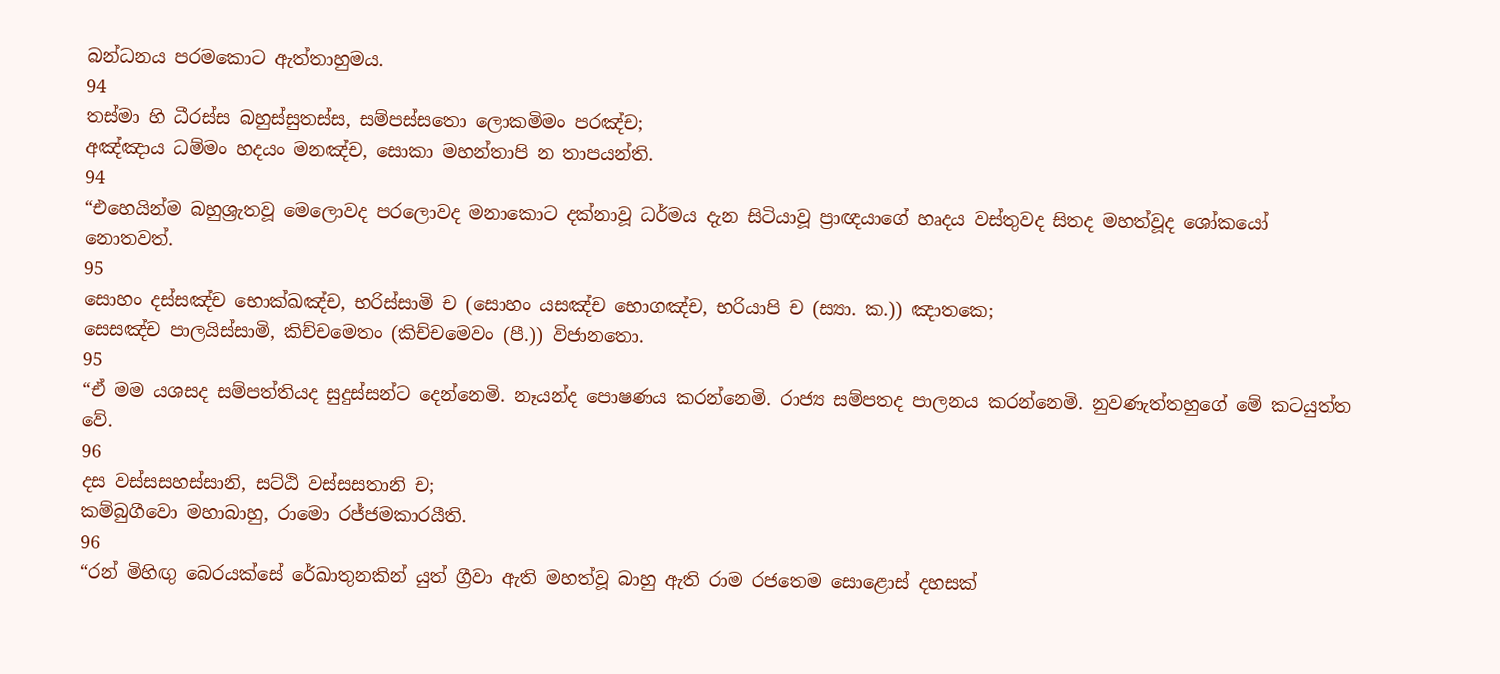බන්ධනය පරමකොට ඇත්තාහුමය.
94
තස්මා හි ධීරස්ස බහුස්සුතස්ස, සම්පස්සතො ලොකමිමං පරඤ්ච;
අඤ්ඤාය ධම්මං හදයං මනඤ්ච, සොකා මහන්තාපි න තාපයන්ති.
94
“එහෙයින්ම බහුශ්‍රැතවූ මෙලොවද පරලොවද මනාකොට දක්නාවූ ධර්මය දැන සිටියාවූ ප්‍රාඥයාගේ හෘදය වස්තුවද සිතද මහත්වූද ශෝකයෝ නොතවත්.
95
සොහං දස්සඤ්ච භොක්ඛඤ්ච, භරිස්සාමි ච (සොහං යසඤ්ච භොගඤ්ච, භරියාපි ච (ස්‍යා. ක.)) ඤාතකෙ;
සෙසඤ්ච පාලයිස්සාමි, කිච්චමෙතං (කිච්චමෙවං (පී.)) විජානතො.
95
“ඒ මම යශසද සම්පත්තියද සුදුස්සන්ට දෙන්නෙමි. නෑයන්ද පොෂණය කරන්නෙමි. රාජ්‍ය සම්පතද පාලනය කරන්නෙමි. නුවණැත්තහුගේ මේ කටයුත්ත වේ.
96
දස වස්සසහස්සානි, සට්ඨි වස්සසතානි ච;
කම්බුගීවො මහාබාහු, රාමො රජ්ජමකාරයීති.
96
“රන් මිහිඟු බෙරයක්සේ රේඛාතුනකින් යුත් ග්‍රීවා ඇති මහත්වූ බාහු ඇති රාම රජතෙම සොළොස් දහසක්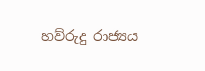හව්රුදු රාජ්‍යය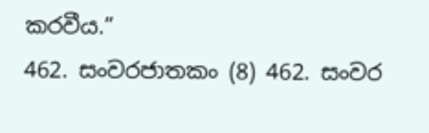කරවීය.”
462. සංවරජාතකං (8) 462. සංවර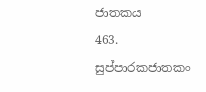ජාතකය
463. සුප්පාරකජාතකං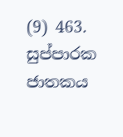(9) 463. සුප්පාරක ජාතකය